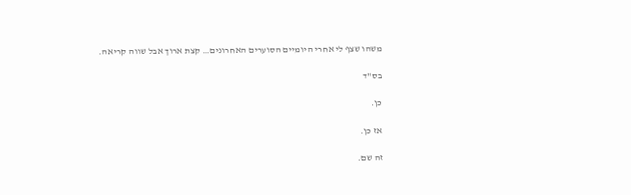משהו שצף לי אחרי היומיים הסוערים האחרונים… קצת ארוך אבל שווה קריאה.

בס"ד

כן.

אז כן.

זה שם.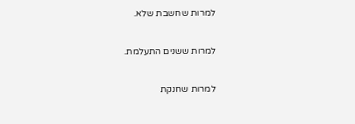למרות שחשבת שלא.

למרות ששנים התעלמת.

למרות שחנקת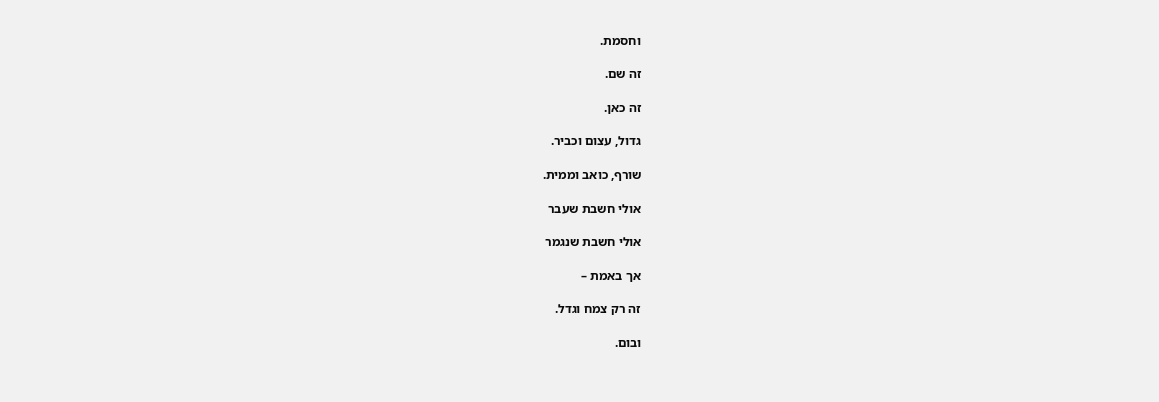וחסמת.

זה שם.

זה כאן.

גדול, עצום וכביר.

שורף, כואב וממית.

אולי חשבת שעבר

אולי חשבת שנגמר

אך באמת –

זה רק צמח וגדל.

ובום.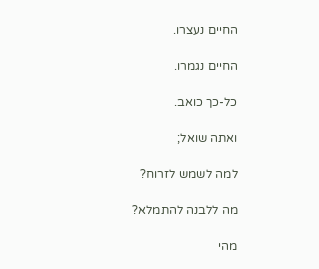החיים נעצרו.

החיים נגמרו.

כל-כך כואב.

ואתה שואל;

למה לשמש לזרוח?

מה ללבנה להתמלא?

מהי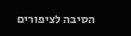הסיבה לציפורים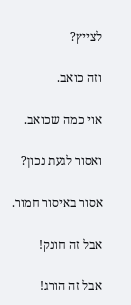לצייץ?

וזה כואב.

אוי כמה שכואב.

ואסור לגעת נכון?

אסור באיסור חמור.

אבל זה חונק!

אבל זה הורג!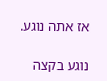אז אתה נוגע.

נוגע בקצה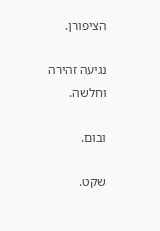הציפורן.

נגיעה זהירה וחלשה.

ובום.

שקט.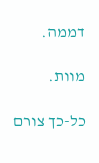דממה.

מוות.

כל-כך צורם